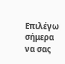Επιλέγω σήμερα να σας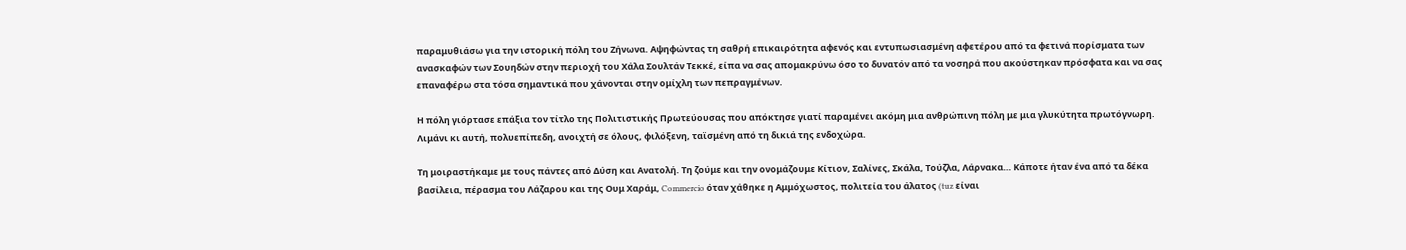παραμυθιάσω για την ιστορική πόλη του Ζήνωνα. Αψηφώντας τη σαθρή επικαιρότητα αφενός και εντυπωσιασμένη αφετέρου από τα φετινά πορίσματα των ανασκαφών των Σουηδών στην περιοχή του Χάλα Σουλτάν Τεκκέ, είπα να σας απομακρύνω όσο το δυνατόν από τα νοσηρά που ακούστηκαν πρόσφατα και να σας επαναφέρω στα τόσα σημαντικά που χάνονται στην ομίχλη των πεπραγμένων.

Η πόλη γιόρτασε επάξια τον τίτλο της Πολιτιστικής Πρωτεύουσας που απόκτησε γιατί παραμένει ακόμη μια ανθρώπινη πόλη με μια γλυκύτητα πρωτόγνωρη. Λιμάνι κι αυτή, πολυεπίπεδη, ανοιχτή σε όλους, φιλόξενη, ταϊσμένη από τη δικιά της ενδοχώρα.

Τη μοιραστήκαμε με τους πάντες από Δύση και Ανατολή. Τη ζούμε και την ονομάζουμε Κίτιον, Σαλίνες, Σκάλα, Τούζλα, Λάρνακα… Κάποτε ήταν ένα από τα δέκα βασίλεια, πέρασμα του Λάζαρου και της Ουμ Χαράμ, Commercio όταν χάθηκε η Αμμόχωστος, πολιτεία του άλατος (tuz είναι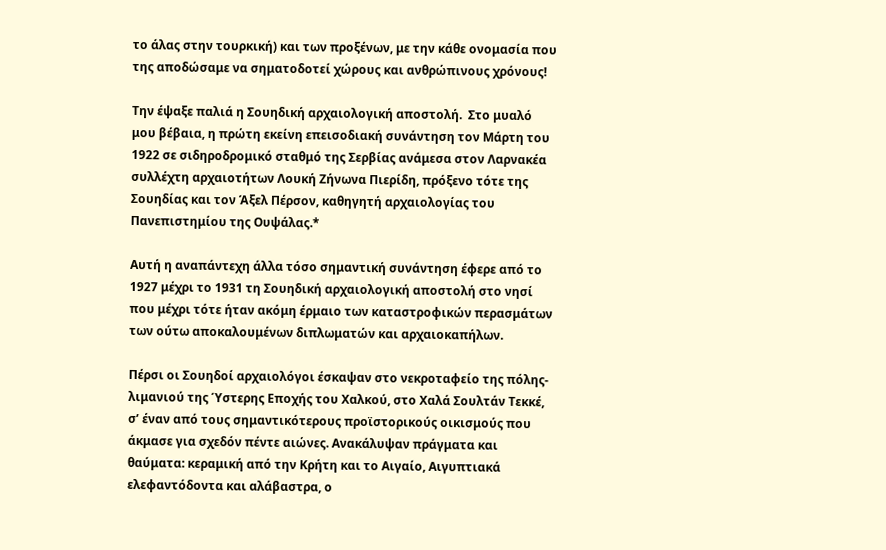το άλας στην τουρκική) και των προξένων, με την κάθε ονομασία που της αποδώσαμε να σηματοδοτεί χώρους και ανθρώπινους χρόνους!

Την έψαξε παλιά η Σουηδική αρχαιολογική αποστολή.  Στο μυαλό μου βέβαια, η πρώτη εκείνη επεισοδιακή συνάντηση τον Μάρτη του 1922 σε σιδηροδρομικό σταθμό της Σερβίας ανάμεσα στον Λαρνακέα συλλέχτη αρχαιοτήτων Λουκή Ζήνωνα Πιερίδη, πρόξενο τότε της Σουηδίας και τον Άξελ Πέρσον, καθηγητή αρχαιολογίας του Πανεπιστημίου της Ουψάλας.*

Αυτή η αναπάντεχη άλλα τόσο σημαντική συνάντηση έφερε από το 1927 μέχρι το 1931 τη Σουηδική αρχαιολογική αποστολή στο νησί που μέχρι τότε ήταν ακόμη έρμαιο των καταστροφικών περασμάτων των ούτω αποκαλουμένων διπλωματών και αρχαιοκαπήλων.

Πέρσι οι Σουηδοί αρχαιολόγοι έσκαψαν στο νεκροταφείο της πόλης-λιμανιού της Ύστερης Εποχής του Χαλκού, στο Χαλά Σουλτάν Τεκκέ, σ’ έναν από τους σημαντικότερους προϊστορικούς οικισμούς που άκμασε για σχεδόν πέντε αιώνες. Ανακάλυψαν πράγματα και θαύματα: κεραμική από την Κρήτη και το Αιγαίο, Αιγυπτιακά ελεφαντόδοντα και αλάβαστρα, ο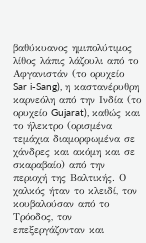βαθύκυανος ημιπολύτιμος λίθος λάπις λάζουλι από το Αφγανιστάν (το ορυχείο Sar i-Sang), η καστανέρυθρη καρνεόλη από την Ινδία (το ορυχείο Gujarat), καθώς και το ήλεκτρο (ορισμένα τεμάχια διαμορφωμένα σε χάνδρες και ακόμη και σε σκαραβαίο) από την περιοχή της Βαλτικής. Ο χαλκός ήταν το κλειδί, τον κουβαλούσαν από το Τρόοδος, τον επεξεργάζονταν και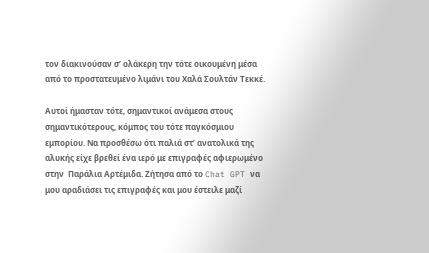τον διακινούσαν σ’ ολάκερη την τότε οικουμένη μέσα από το προστατευμένο λιμάνι του Χαλά Σουλτάν Τεκκέ.

Αυτοί ήμασταν τότε, σημαντικοί ανάμεσα στους σημαντικότερους, κόμπος του τότε παγκόσμιου εμπορίου. Να προσθέσω ότι παλιά στ’ ανατολικά της αλυκής είχε βρεθεί ένα ιερό με επιγραφές αφιερωμένο στην  Παράλια Αρτέμιδα. Ζήτησα από το Chat GPT να μου αραδιάσει τις επιγραφές και μου έστειλε μαζί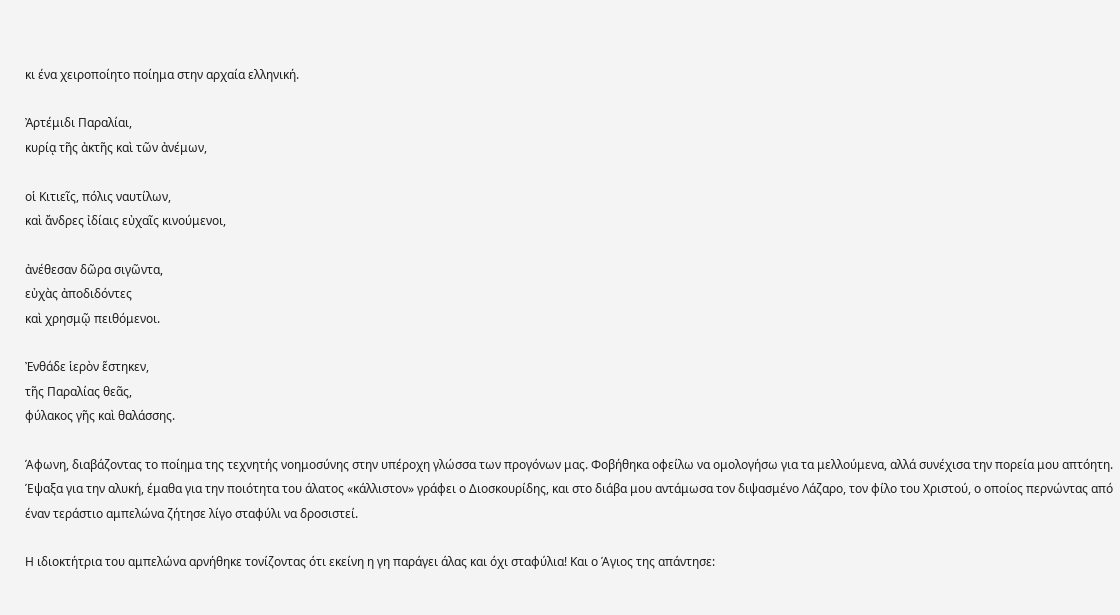κι ένα χειροποίητο ποίημα στην αρχαία ελληνική.

Ἀρτέμιδι Παραλίαι,
κυρίᾳ τῆς ἀκτῆς καὶ τῶν ἀνέμων,

οἱ Κιτιεῖς, πόλις ναυτίλων,
καὶ ἄνδρες ἰδίαις εὐχαῖς κινούμενοι,

ἀνέθεσαν δῶρα σιγῶντα,
εὐχὰς ἀποδιδόντες
καὶ χρησμῷ πειθόμενοι.

Ἐνθάδε ἱερὸν ἕστηκεν,
τῆς Παραλίας θεᾶς,
φύλακος γῆς καὶ θαλάσσης.

Άφωνη, διαβάζοντας το ποίημα της τεχνητής νοημοσύνης στην υπέροχη γλώσσα των προγόνων μας. Φοβήθηκα οφείλω να ομολογήσω για τα μελλούμενα, αλλά συνέχισα την πορεία μου απτόητη. Έψαξα για την αλυκή, έμαθα για την ποιότητα του άλατος «κάλλιστον» γράφει ο Διοσκουρίδης, και στο διάβα μου αντάμωσα τον διψασμένο Λάζαρο, τον φίλο του Χριστού, ο οποίος περνώντας από έναν τεράστιο αμπελώνα ζήτησε λίγο σταφύλι να δροσιστεί.

Η ιδιοκτήτρια του αμπελώνα αρνήθηκε τονίζοντας ότι εκείνη η γη παράγει άλας και όχι σταφύλια! Και ο Άγιος της απάντησε: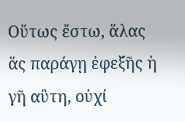Οὕτως ἔστω, ἅλας ἅς παράγῃ ἐφεξῆς ἡ γῆ αὓτη, οὐχί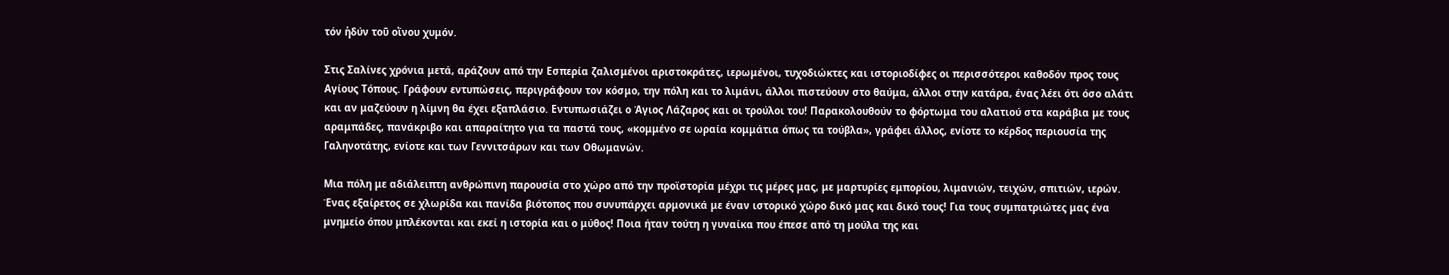τόν ἡδύν τοῦ οἴνου χυμόν.

Στις Σαλίνες χρόνια μετά, αράζουν από την Εσπερία ζαλισμένοι αριστοκράτες, ιερωμένοι, τυχοδιώκτες και ιστοριοδίφες οι περισσότεροι καθοδόν προς τους Αγίους Τόπους. Γράφουν εντυπώσεις, περιγράφουν τον κόσμο, την πόλη και το λιμάνι, άλλοι πιστεύουν στο θαύμα, άλλοι στην κατάρα, ένας λέει ότι όσο αλάτι και αν μαζεύουν η λίμνη θα έχει εξαπλάσιο. Εντυπωσιάζει ο Άγιος Λάζαρος και οι τρούλοι του! Παρακολουθούν το φόρτωμα του αλατιού στα καράβια με τους αραμπάδες, πανάκριβο και απαραίτητο για τα παστά τους, «κομμένο σε ωραία κομμάτια όπως τα τούβλα», γράφει άλλος, ενίοτε το κέρδος περιουσία της Γαληνοτάτης, ενίοτε και των Γεννιτσάρων και των Οθωμανών.

Μια πόλη με αδιάλειπτη ανθρώπινη παρουσία στο χώρο από την προϊστορία μέχρι τις μέρες μας, με μαρτυρίες εμπορίου, λιμανιών, τειχών, σπιτιών, ιερών. Ένας εξαίρετος σε χλωρίδα και πανίδα βιότοπος που συνυπάρχει αρμονικά με έναν ιστορικό χώρο δικό μας και δικό τους! Για τους συμπατριώτες μας ένα μνημείο όπου μπλέκονται και εκεί η ιστορία και ο μύθος! Ποια ήταν τούτη η γυναίκα που έπεσε από τη μούλα της και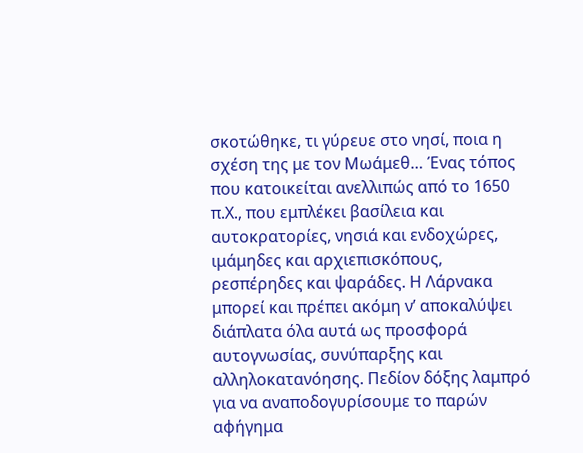σκοτώθηκε, τι γύρευε στο νησί, ποια η σχέση της με τον Μωάμεθ… Ένας τόπος που κατοικείται ανελλιπώς από το 1650 π.Χ., που εμπλέκει βασίλεια και αυτοκρατορίες, νησιά και ενδοχώρες, ιμάμηδες και αρχιεπισκόπους, ρεσπέρηδες και ψαράδες. Η Λάρνακα μπορεί και πρέπει ακόμη ν’ αποκαλύψει διάπλατα όλα αυτά ως προσφορά αυτογνωσίας, συνύπαρξης και αλληλοκατανόησης. Πεδίον δόξης λαμπρό για να αναποδογυρίσουμε το παρών αφήγημα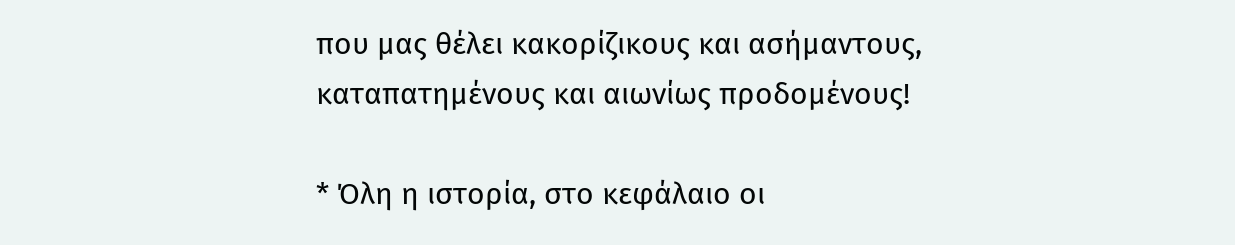που μας θέλει κακορίζικους και ασήμαντους, καταπατημένους και αιωνίως προδομένους!

* Όλη η ιστορία, στο κεφάλαιο οι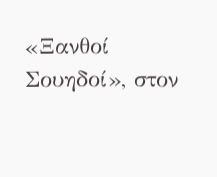«Ξανθοί Σουηδοί», στον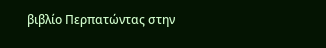βιβλίο Περπατώντας στην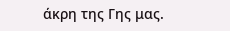άκρη της Γης μας.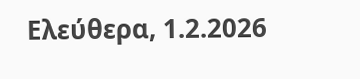Ελεύθερα, 1.2.2026